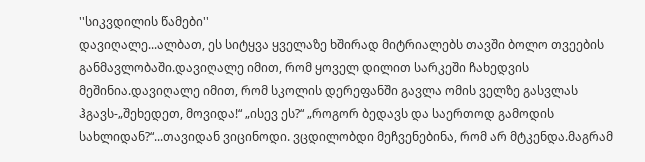''სიკვდილის წამები''
დავიღალე...ალბათ, ეს სიტყვა ყველაზე ხშირად მიტრიალებს თავში ბოლო თვეების განმავლობაში.დავიღალე იმით, რომ ყოველ დილით სარკეში ჩახედვის მეშინია.დავიღალე იმით, რომ სკოლის დერეფანში გავლა ომის ველზე გასვლას ჰგავს-„შეხედეთ, მოვიდა!“ „ისევ ეს?“ „როგორ ბედავს და საერთოდ გამოდის სახლიდან?“...თავიდან ვიცინოდი. ვცდილობდი მეჩვენებინა, რომ არ მტკენდა.მაგრამ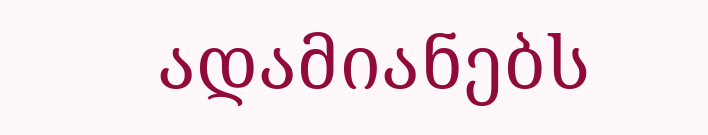ადამიანებს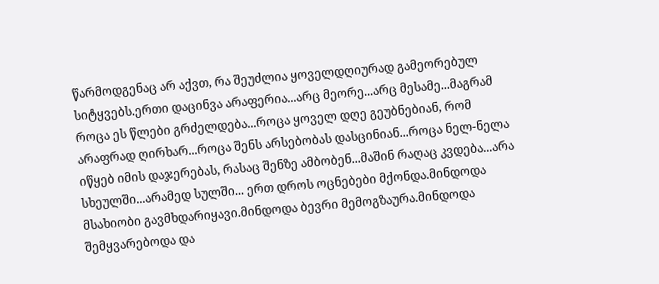წარმოდგენაც არ აქვთ, რა შეუძლია ყოველდღიურად გამეორებულ სიტყვებს.ერთი დაცინვა არაფერია...არც მეორე...არც მესამე...მაგრამ როცა ეს წლები გრძელდება...როცა ყოველ დღე გეუბნებიან, რომ არაფრად ღირხარ...როცა შენს არსებობას დასცინიან...როცა ნელ-ნელა იწყებ იმის დაჯერებას, რასაც შენზე ამბობენ...მაშინ რაღაც კვდება...არა სხეულში...არამედ სულში... ერთ დროს ოცნებები მქონდა.მინდოდა მსახიობი გავმხდარიყავი.მინდოდა ბევრი მემოგზაურა.მინდოდა შემყვარებოდა და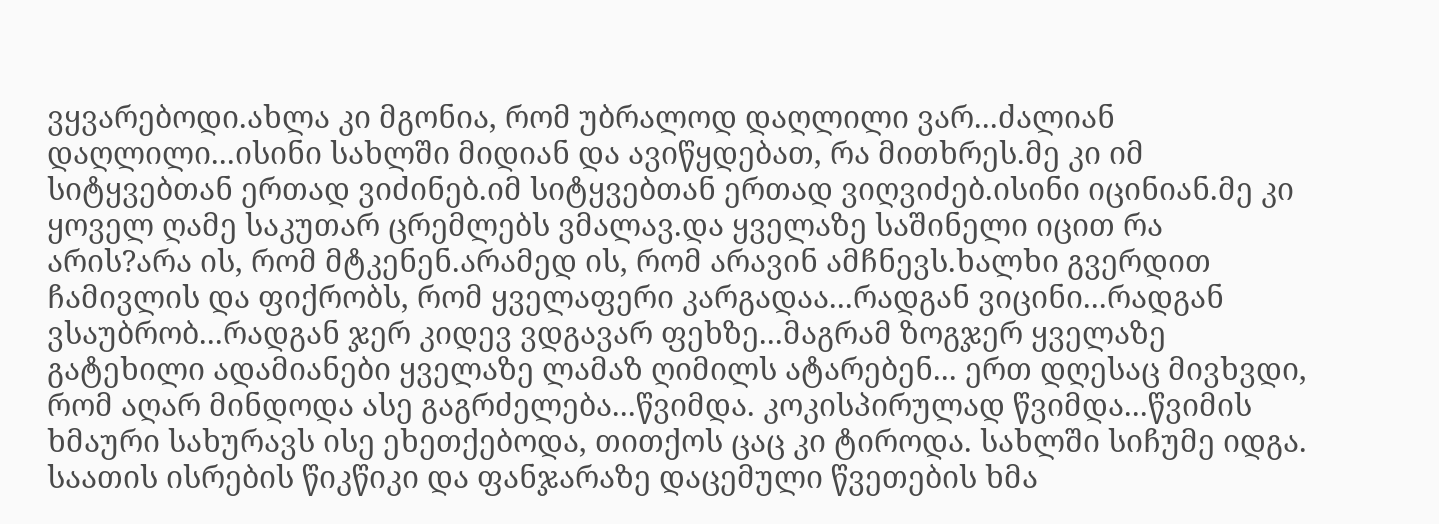ვყვარებოდი.ახლა კი მგონია, რომ უბრალოდ დაღლილი ვარ...ძალიან დაღლილი...ისინი სახლში მიდიან და ავიწყდებათ, რა მითხრეს.მე კი იმ სიტყვებთან ერთად ვიძინებ.იმ სიტყვებთან ერთად ვიღვიძებ.ისინი იცინიან.მე კი ყოველ ღამე საკუთარ ცრემლებს ვმალავ.და ყველაზე საშინელი იცით რა არის?არა ის, რომ მტკენენ.არამედ ის, რომ არავინ ამჩნევს.ხალხი გვერდით ჩამივლის და ფიქრობს, რომ ყველაფერი კარგადაა...რადგან ვიცინი...რადგან ვსაუბრობ...რადგან ჯერ კიდევ ვდგავარ ფეხზე...მაგრამ ზოგჯერ ყველაზე გატეხილი ადამიანები ყველაზე ლამაზ ღიმილს ატარებენ... ერთ დღესაც მივხვდი, რომ აღარ მინდოდა ასე გაგრძელება...წვიმდა. კოკისპირულად წვიმდა...წვიმის ხმაური სახურავს ისე ეხეთქებოდა, თითქოს ცაც კი ტიროდა. სახლში სიჩუმე იდგა. საათის ისრების წიკწიკი და ფანჯარაზე დაცემული წვეთების ხმა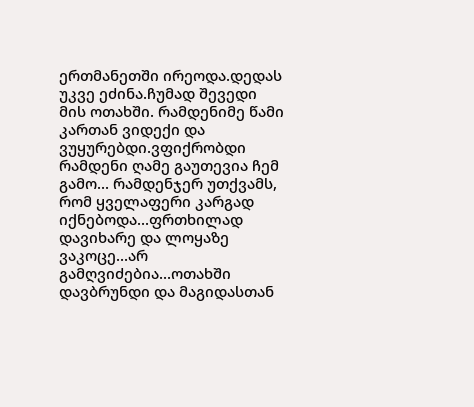ერთმანეთში ირეოდა.დედას უკვე ეძინა.ჩუმად შევედი მის ოთახში. რამდენიმე წამი კართან ვიდექი და ვუყურებდი.ვფიქრობდი რამდენი ღამე გაუთევია ჩემ გამო... რამდენჯერ უთქვამს, რომ ყველაფერი კარგად იქნებოდა...ფრთხილად დავიხარე და ლოყაზე ვაკოცე...არ გამღვიძებია...ოთახში დავბრუნდი და მაგიდასთან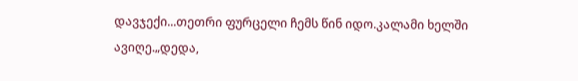დავჯექი...თეთრი ფურცელი ჩემს წინ იდო.კალამი ხელში ავიღე.„დედა,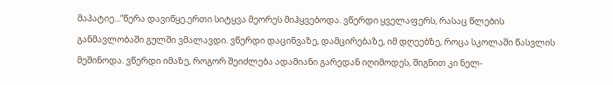მაპატიე...“წერა დავიწყე.ერთი სიტყვა მეორეს მიჰყვებოდა. ვწერდი ყველაფერს, რასაც წლების განმავლობაში გულში ვმალავდი. ვწერდი დაცინვაზე, დამცირებაზე, იმ დღეებზე, როცა სკოლაში წასვლის მეშინოდა. ვწერდი იმაზე, როგორ შეიძლება ადამიანი გარედან იღიმოდეს, შიგნით კი ნელ-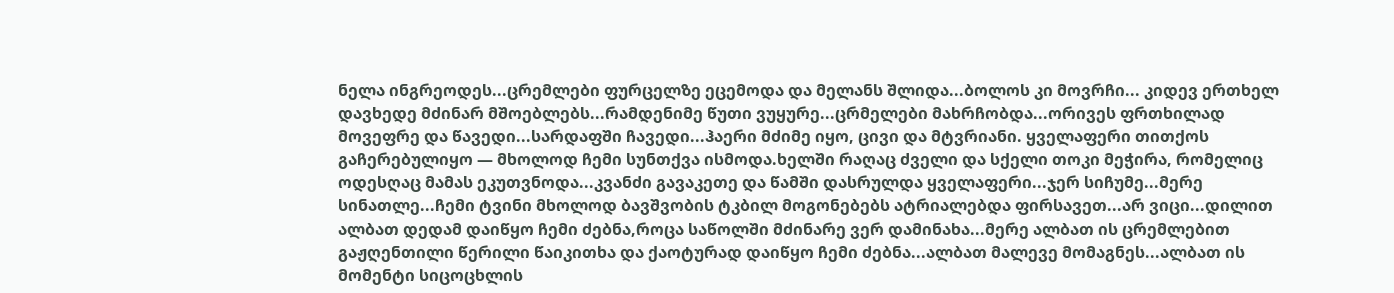ნელა ინგრეოდეს...ცრემლები ფურცელზე ეცემოდა და მელანს შლიდა...ბოლოს კი მოვრჩი... კიდევ ერთხელ დავხედე მძინარ მშოებლებს...რამდენიმე წუთი ვუყურე...ცრმელები მახრჩობდა...ორივეს ფრთხილად მოვეფრე და წავედი...სარდაფში ჩავედი...ჰაერი მძიმე იყო, ცივი და მტვრიანი. ყველაფერი თითქოს გაჩერებულიყო — მხოლოდ ჩემი სუნთქვა ისმოდა.ხელში რაღაც ძველი და სქელი თოკი მეჭირა, რომელიც ოდესღაც მამას ეკუთვნოდა...კვანძი გავაკეთე და წამში დასრულდა ყველაფერი...ჯერ სიჩუმე...მერე სინათლე...ჩემი ტვინი მხოლოდ ბავშვობის ტკბილ მოგონებებს ატრიალებდა ფირსავეთ...არ ვიცი...დილით ალბათ დედამ დაიწყო ჩემი ძებნა,როცა საწოლში მძინარე ვერ დამინახა...მერე ალბათ ის ცრემლებით გაჟღენთილი წერილი წაიკითხა და ქაოტურად დაიწყო ჩემი ძებნა...ალბათ მალევე მომაგნეს...ალბათ ის მომენტი სიცოცხლის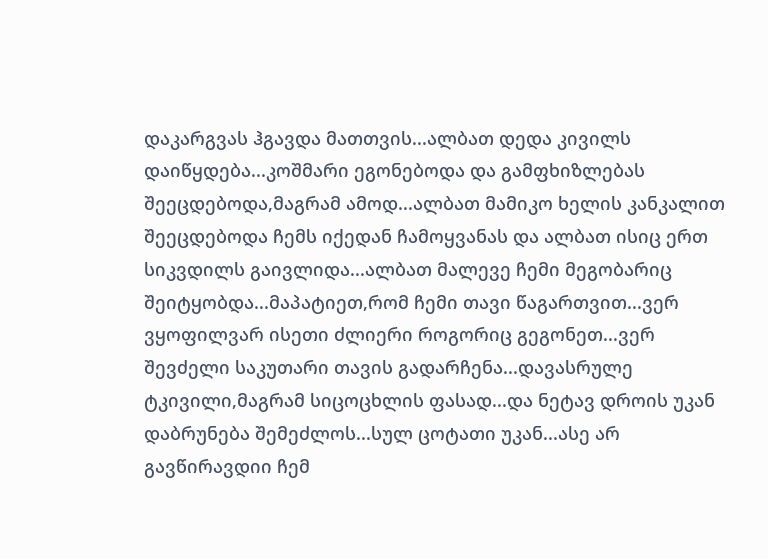დაკარგვას ჰგავდა მათთვის...ალბათ დედა კივილს დაიწყდება...კოშმარი ეგონებოდა და გამფხიზლებას შეეცდებოდა,მაგრამ ამოდ...ალბათ მამიკო ხელის კანკალით შეეცდებოდა ჩემს იქედან ჩამოყვანას და ალბათ ისიც ერთ სიკვდილს გაივლიდა...ალბათ მალევე ჩემი მეგობარიც შეიტყობდა...მაპატიეთ,რომ ჩემი თავი წაგართვით...ვერ ვყოფილვარ ისეთი ძლიერი როგორიც გეგონეთ...ვერ შევძელი საკუთარი თავის გადარჩენა...დავასრულე ტკივილი,მაგრამ სიცოცხლის ფასად...და ნეტავ დროის უკან დაბრუნება შემეძლოს...სულ ცოტათი უკან...ასე არ გავწირავდიი ჩემ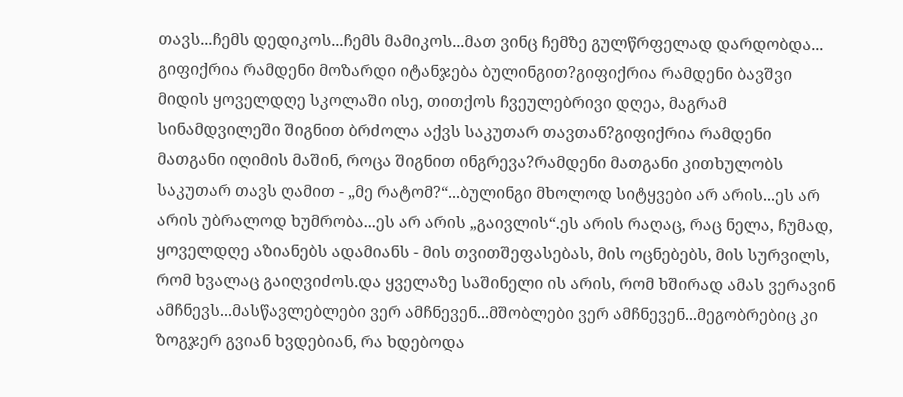თავს...ჩემს დედიკოს...ჩემს მამიკოს...მათ ვინც ჩემზე გულწრფელად დარდობდა... გიფიქრია რამდენი მოზარდი იტანჯება ბულინგით?გიფიქრია რამდენი ბავშვი მიდის ყოველდღე სკოლაში ისე, თითქოს ჩვეულებრივი დღეა, მაგრამ სინამდვილეში შიგნით ბრძოლა აქვს საკუთარ თავთან?გიფიქრია რამდენი მათგანი იღიმის მაშინ, როცა შიგნით ინგრევა?რამდენი მათგანი კითხულობს საკუთარ თავს ღამით - „მე რატომ?“...ბულინგი მხოლოდ სიტყვები არ არის...ეს არ არის უბრალოდ ხუმრობა...ეს არ არის „გაივლის“.ეს არის რაღაც, რაც ნელა, ჩუმად, ყოველდღე აზიანებს ადამიანს - მის თვითშეფასებას, მის ოცნებებს, მის სურვილს, რომ ხვალაც გაიღვიძოს.და ყველაზე საშინელი ის არის, რომ ხშირად ამას ვერავინ ამჩნევს...მასწავლებლები ვერ ამჩნევენ...მშობლები ვერ ამჩნევენ...მეგობრებიც კი ზოგჯერ გვიან ხვდებიან, რა ხდებოდა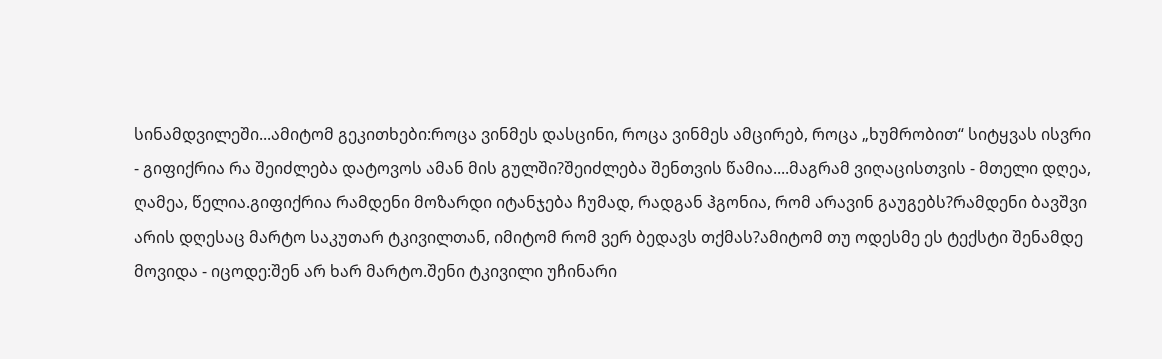სინამდვილეში...ამიტომ გეკითხები:როცა ვინმეს დასცინი, როცა ვინმეს ამცირებ, როცა „ხუმრობით“ სიტყვას ისვრი - გიფიქრია რა შეიძლება დატოვოს ამან მის გულში?შეიძლება შენთვის წამია....მაგრამ ვიღაცისთვის - მთელი დღეა, ღამეა, წელია.გიფიქრია რამდენი მოზარდი იტანჯება ჩუმად, რადგან ჰგონია, რომ არავინ გაუგებს?რამდენი ბავშვი არის დღესაც მარტო საკუთარ ტკივილთან, იმიტომ რომ ვერ ბედავს თქმას?ამიტომ თუ ოდესმე ეს ტექსტი შენამდე მოვიდა - იცოდე:შენ არ ხარ მარტო.შენი ტკივილი უჩინარი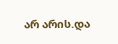არ არის.და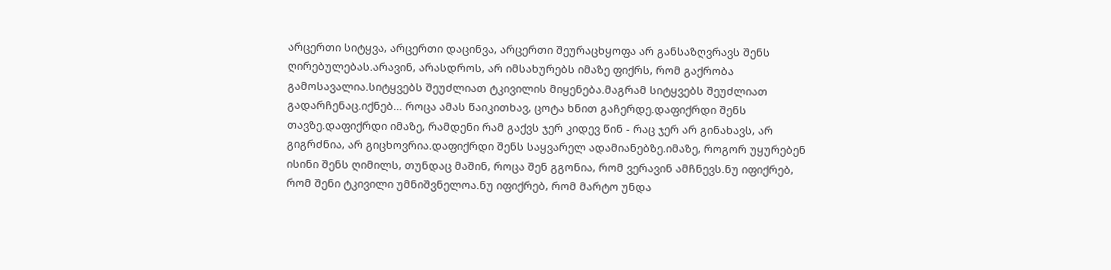არცერთი სიტყვა, არცერთი დაცინვა, არცერთი შეურაცხყოფა არ განსაზღვრავს შენს ღირებულებას.არავინ, არასდროს, არ იმსახურებს იმაზე ფიქრს, რომ გაქრობა გამოსავალია.სიტყვებს შეუძლიათ ტკივილის მიყენება.მაგრამ სიტყვებს შეუძლიათ გადარჩენაც.იქნებ… როცა ამას წაიკითხავ, ცოტა ხნით გაჩერდე.დაფიქრდი შენს თავზე.დაფიქრდი იმაზე, რამდენი რამ გაქვს ჯერ კიდევ წინ - რაც ჯერ არ გინახავს, არ გიგრძნია, არ გიცხოვრია.დაფიქრდი შენს საყვარელ ადამიანებზე.იმაზე, როგორ უყურებენ ისინი შენს ღიმილს, თუნდაც მაშინ, როცა შენ გგონია, რომ ვერავინ ამჩნევს.ნუ იფიქრებ, რომ შენი ტკივილი უმნიშვნელოა.ნუ იფიქრებ, რომ მარტო უნდა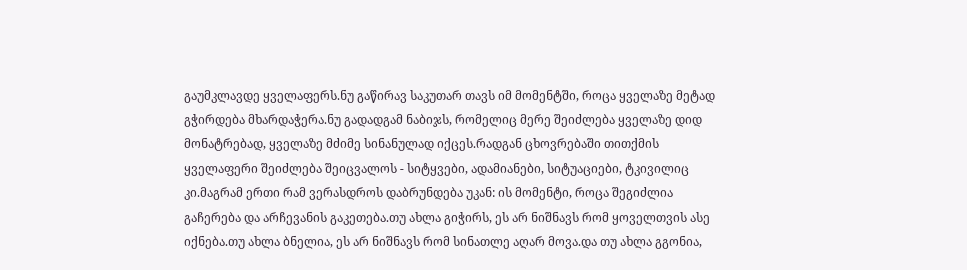გაუმკლავდე ყველაფერს.ნუ გაწირავ საკუთარ თავს იმ მომენტში, როცა ყველაზე მეტად გჭირდება მხარდაჭერა.ნუ გადადგამ ნაბიჯს, რომელიც მერე შეიძლება ყველაზე დიდ მონატრებად, ყველაზე მძიმე სინანულად იქცეს.რადგან ცხოვრებაში თითქმის ყველაფერი შეიძლება შეიცვალოს - სიტყვები, ადამიანები, სიტუაციები, ტკივილიც კი.მაგრამ ერთი რამ ვერასდროს დაბრუნდება უკან: ის მომენტი, როცა შეგიძლია გაჩერება და არჩევანის გაკეთება.თუ ახლა გიჭირს, ეს არ ნიშნავს რომ ყოველთვის ასე იქნება.თუ ახლა ბნელია, ეს არ ნიშნავს რომ სინათლე აღარ მოვა.და თუ ახლა გგონია,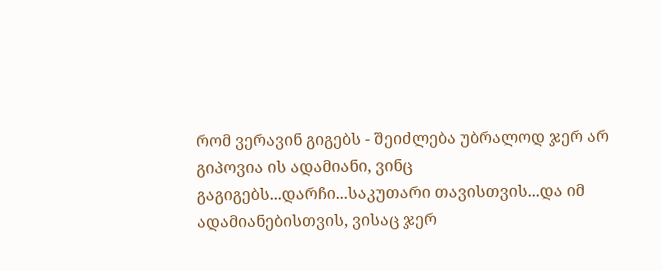რომ ვერავინ გიგებს - შეიძლება უბრალოდ ჯერ არ გიპოვია ის ადამიანი, ვინც გაგიგებს...დარჩი...საკუთარი თავისთვის...და იმ ადამიანებისთვის, ვისაც ჯერ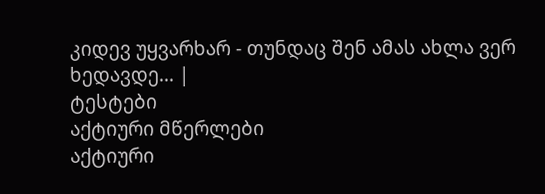კიდევ უყვარხარ - თუნდაც შენ ამას ახლა ვერ ხედავდე... |
ტესტები
აქტიური მწერლები
აქტიური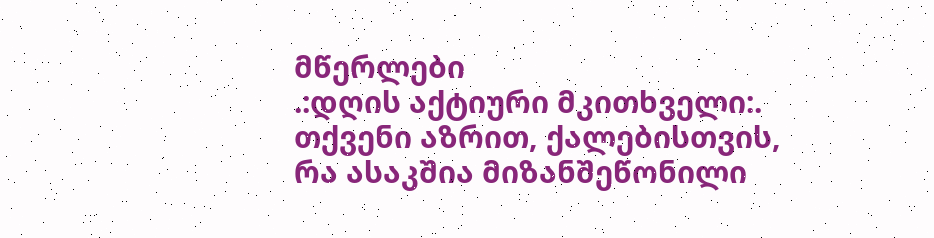მწერლები
.:დღის აქტიური მკითხველი:.
თქვენი აზრით, ქალებისთვის, რა ასაკშია მიზანშეწონილი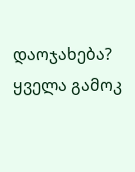დაოჯახება?
ყველა გამოკ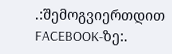.:შემოგვიერთდით FACEBOOK-ზე:.